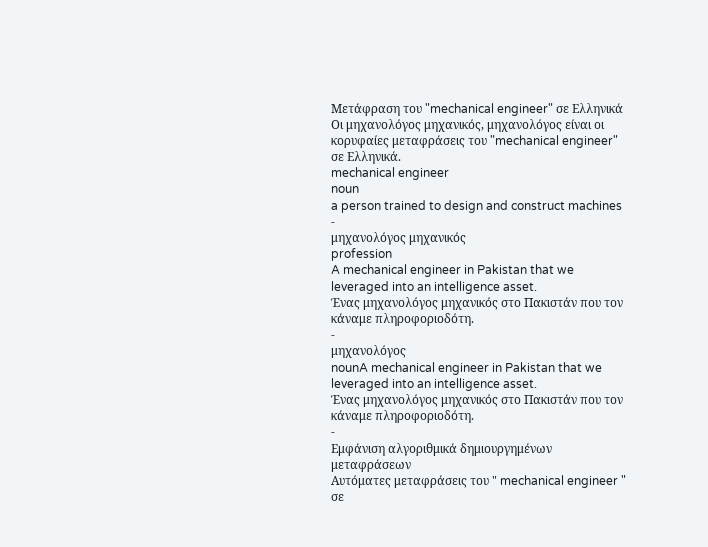Μετάφραση του "mechanical engineer" σε Ελληνικά
Οι μηχανολόγος μηχανικός, μηχανολόγος είναι οι κορυφαίες μεταφράσεις του "mechanical engineer" σε Ελληνικά.
mechanical engineer
noun
a person trained to design and construct machines
-
μηχανολόγος μηχανικός
profession
A mechanical engineer in Pakistan that we leveraged into an intelligence asset.
Ένας μηχανολόγος μηχανικός στο Πακιστάν που τον κάναμε πληροφοριοδότη.
-
μηχανολόγος
nounA mechanical engineer in Pakistan that we leveraged into an intelligence asset.
Ένας μηχανολόγος μηχανικός στο Πακιστάν που τον κάναμε πληροφοριοδότη.
-
Εμφάνιση αλγοριθμικά δημιουργημένων μεταφράσεων
Αυτόματες μεταφράσεις του " mechanical engineer " σε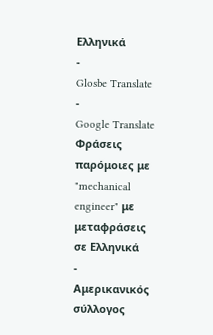Ελληνικά
-
Glosbe Translate
-
Google Translate
Φράσεις παρόμοιες με "mechanical engineer" με μεταφράσεις σε Ελληνικά
-
Αμερικανικός σύλλογος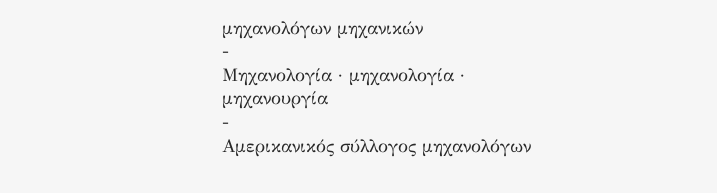μηχανολόγων μηχανικών
-
Μηχανολογία · μηχανολογία · μηχανουργία
-
Αμερικανικός σύλλογος μηχανολόγων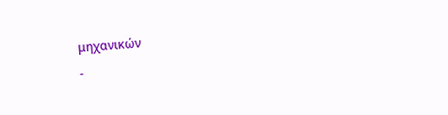μηχανικών
-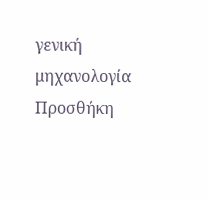γενική μηχανολογία
Προσθήκη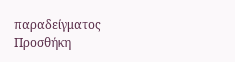παραδείγματος
Προσθήκη